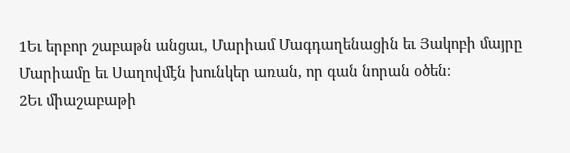1Եւ երբոր շաբաթն անցաւ, Մարիամ Մագդաղենացին եւ Յակոբի մայրը Մարիամը եւ Սաղովմէն խունկեր առան, որ գան նորան օծեն։
2Եւ միաշաբաթի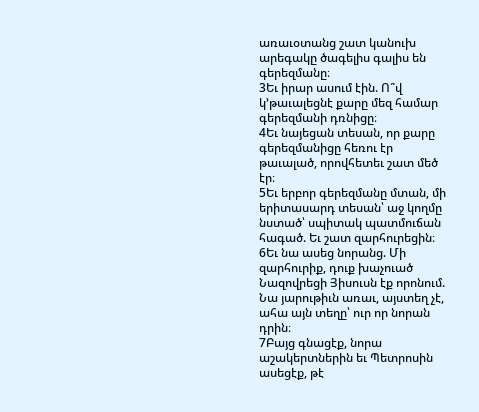առաւօտանց շատ կանուխ արեգակը ծագելիս գալիս են գերեզմանը։
3Եւ իրար ասում էին. Ո՞վ կ’թաւալեցնէ քարը մեզ համար գերեզմանի դռնիցը։
4Եւ նայեցան տեսան, որ քարը գերեզմանիցը հեռու էր թաւալած, որովհետեւ շատ մեծ էր։
5Եւ երբոր գերեզմանը մտան, մի երիտասարդ տեսան՝ աջ կողմը նստած՝ սպիտակ պատմուճան հագած. Եւ շատ զարհուրեցին։
6Եւ նա ասեց նորանց. Մի զարհուրիք, դուք խաչուած Նազովրեցի Յիսուսն էք որոնում. Նա յարութիւն առաւ, այստեղ չէ, ահա այն տեղը՝ ուր որ նորան դրին։
7Բայց գնացէք, նորա աշակերտներին եւ Պետրոսին ասեցէք, թէ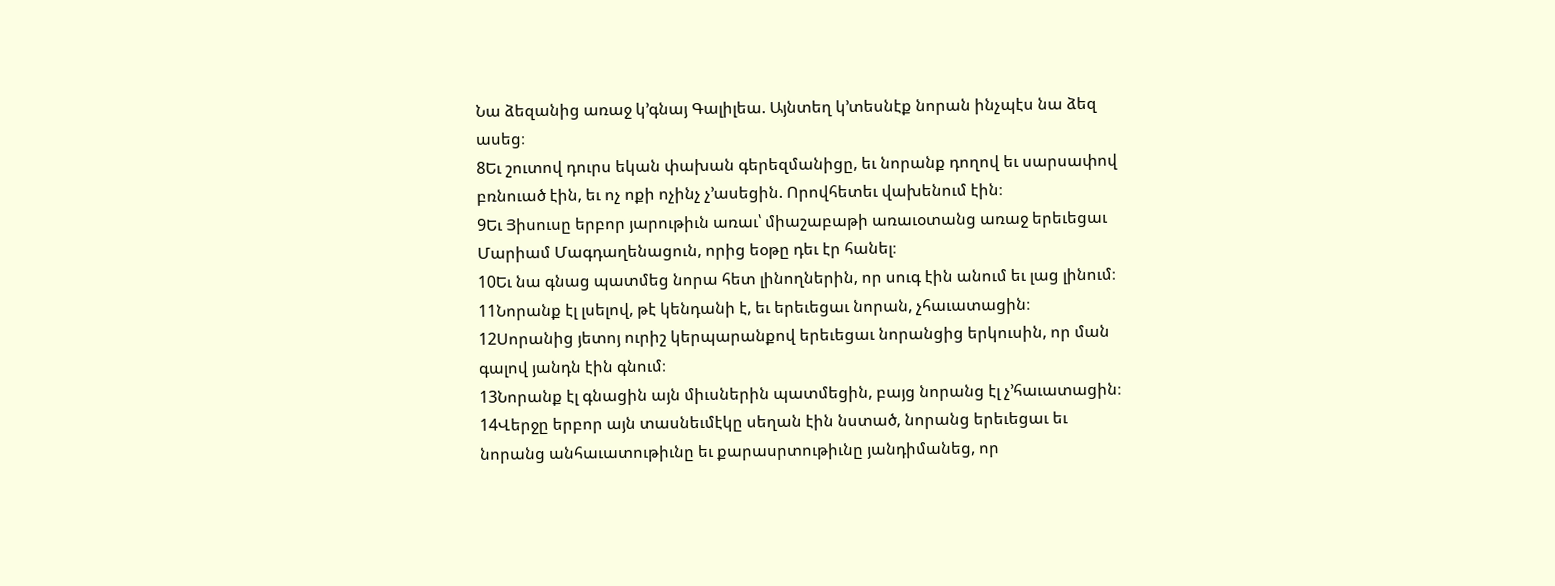Նա ձեզանից առաջ կ’գնայ Գալիլեա. Այնտեղ կ’տեսնէք նորան ինչպէս նա ձեզ ասեց։
8Եւ շուտով դուրս եկան փախան գերեզմանիցը, եւ նորանք դողով եւ սարսափով բռնուած էին, եւ ոչ ոքի ոչինչ չ’ասեցին. Որովհետեւ վախենում էին։
9Եւ Յիսուսը երբոր յարութիւն առաւ՝ միաշաբաթի առաւօտանց առաջ երեւեցաւ Մարիամ Մագդաղենացուն, որից եօթը դեւ էր հանել։
10Եւ նա գնաց պատմեց նորա հետ լինողներին, որ սուգ էին անում եւ լաց լինում։
11Նորանք էլ լսելով, թէ կենդանի է, եւ երեւեցաւ նորան, չհաւատացին։
12Սորանից յետոյ ուրիշ կերպարանքով երեւեցաւ նորանցից երկուսին, որ ման գալով յանդն էին գնում։
13Նորանք էլ գնացին այն միւսներին պատմեցին, բայց նորանց էլ չ’հաւատացին։
14Վերջը երբոր այն տասնեւմէկը սեղան էին նստած, նորանց երեւեցաւ եւ նորանց անհաւատութիւնը եւ քարասրտութիւնը յանդիմանեց, որ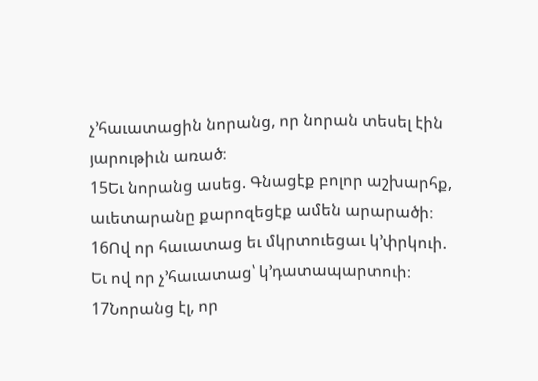չ’հաւատացին նորանց, որ նորան տեսել էին յարութիւն առած։
15Եւ նորանց ասեց. Գնացէք բոլոր աշխարհք, աւետարանը քարոզեցէք ամեն արարածի։
16Ով որ հաւատաց եւ մկրտուեցաւ կ’փրկուի. Եւ ով որ չ’հաւատաց՝ կ’դատապարտուի։
17Նորանց էլ, որ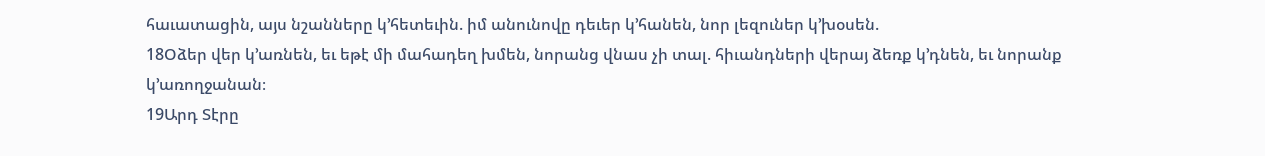հաւատացին, այս նշանները կ’հետեւին. իմ անունովը դեւեր կ’հանեն, նոր լեզուներ կ’խօսեն.
18Օձեր վեր կ’առնեն, եւ եթէ մի մահադեղ խմեն, նորանց վնաս չի տալ. հիւանդների վերայ ձեռք կ’դնեն, եւ նորանք կ’առողջանան։
19Արդ Տէրը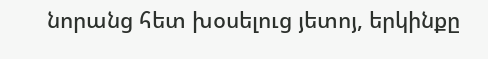նորանց հետ խօսելուց յետոյ, երկինքը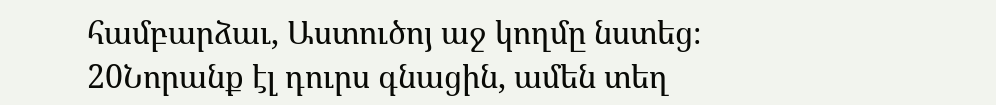համբարձաւ, Աստուծոյ աջ կողմը նստեց։
20Նորանք էլ դուրս գնացին, ամեն տեղ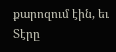քարոզում էին, եւ Տէրը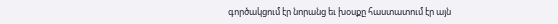գործակցում էր նորանց եւ խօսքը հաստատում էր այն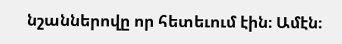նշաններովը որ հետեւում էին։ Ամէն։